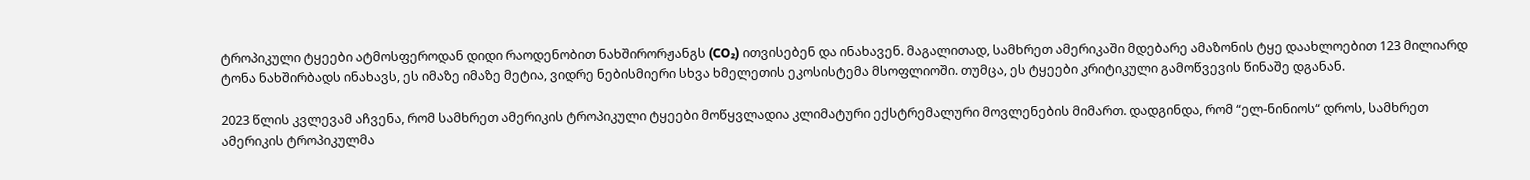ტროპიკული ტყეები ატმოსფეროდან დიდი რაოდენობით ნახშირორჟანგს (CO₂) ითვისებენ და ინახავენ. მაგალითად, სამხრეთ ამერიკაში მდებარე ამაზონის ტყე დაახლოებით 123 მილიარდ ტონა ნახშირბადს ინახავს, ეს იმაზე იმაზე მეტია, ვიდრე ნებისმიერი სხვა ხმელეთის ეკოსისტემა მსოფლიოში. თუმცა, ეს ტყეები კრიტიკული გამოწვევის წინაშე დგანან.

2023 წლის კვლევამ აჩვენა, რომ სამხრეთ ამერიკის ტროპიკული ტყეები მოწყვლადია კლიმატური ექსტრემალური მოვლენების მიმართ. დადგინდა, რომ “ელ-ნინიოს“ დროს, სამხრეთ ამერიკის ტროპიკულმა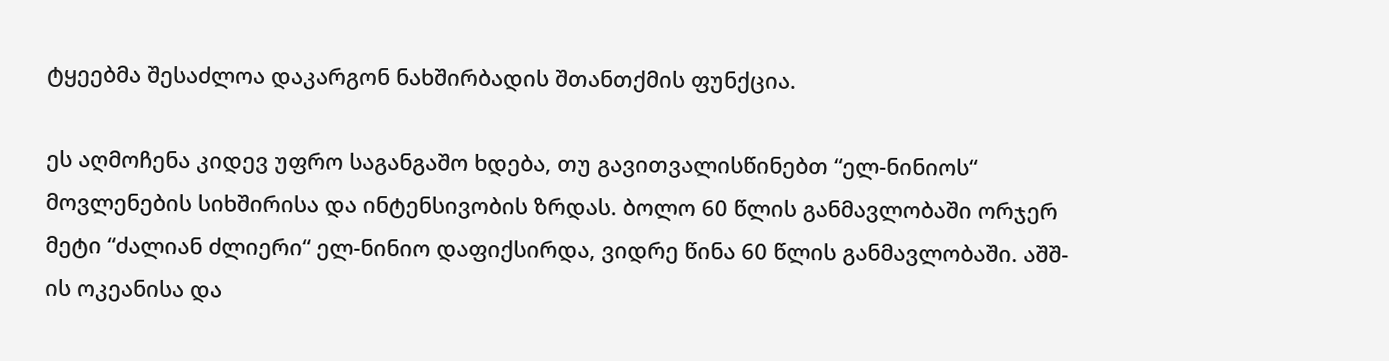ტყეებმა შესაძლოა დაკარგონ ნახშირბადის შთანთქმის ფუნქცია.

ეს აღმოჩენა კიდევ უფრო საგანგაშო ხდება, თუ გავითვალისწინებთ “ელ-ნინიოს“ მოვლენების სიხშირისა და ინტენსივობის ზრდას. ბოლო 60 წლის განმავლობაში ორჯერ მეტი “ძალიან ძლიერი“ ელ-ნინიო დაფიქსირდა, ვიდრე წინა 60 წლის განმავლობაში. აშშ-ის ოკეანისა და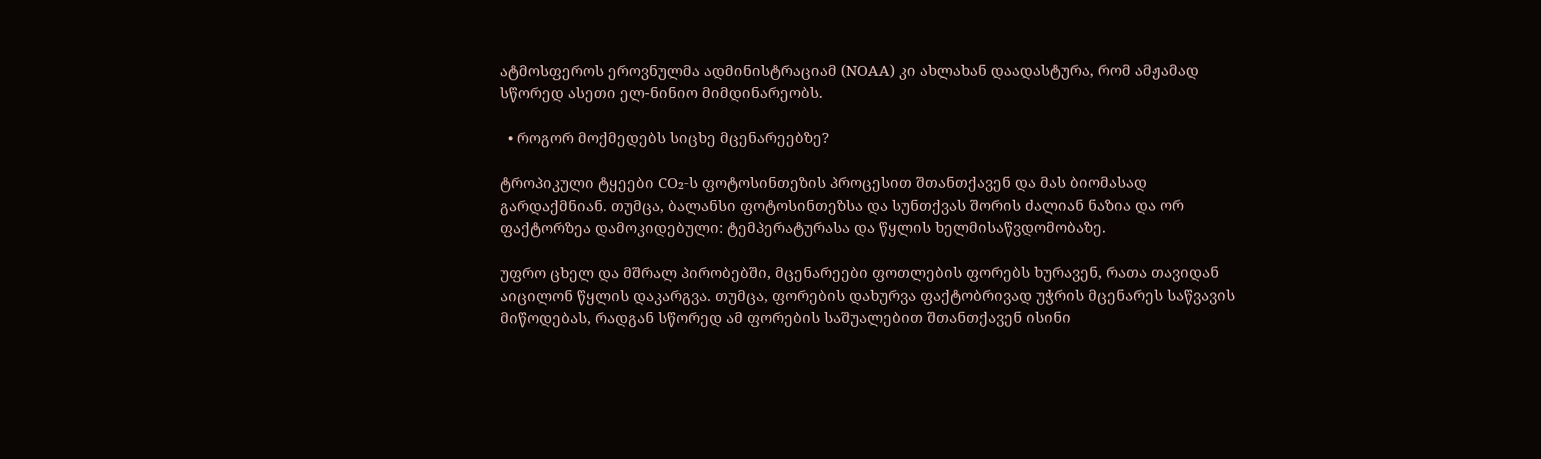ატმოსფეროს ეროვნულმა ადმინისტრაციამ (NOAA) კი ახლახან დაადასტურა, რომ ამჟამად სწორედ ასეთი ელ-ნინიო მიმდინარეობს.

  • როგორ მოქმედებს სიცხე მცენარეებზე?

ტროპიკული ტყეები CO₂-ს ფოტოსინთეზის პროცესით შთანთქავენ და მას ბიომასად გარდაქმნიან. თუმცა, ბალანსი ფოტოსინთეზსა და სუნთქვას შორის ძალიან ნაზია და ორ ფაქტორზეა დამოკიდებული: ტემპერატურასა და წყლის ხელმისაწვდომობაზე.

უფრო ცხელ და მშრალ პირობებში, მცენარეები ფოთლების ფორებს ხურავენ, რათა თავიდან აიცილონ წყლის დაკარგვა. თუმცა, ფორების დახურვა ფაქტობრივად უჭრის მცენარეს საწვავის მიწოდებას, რადგან სწორედ ამ ფორების საშუალებით შთანთქავენ ისინი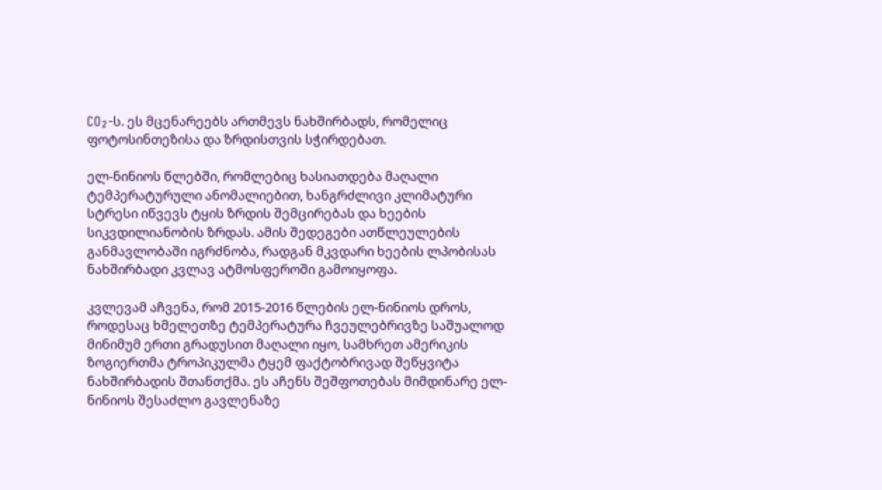CO₂-ს. ეს მცენარეებს ართმევს ნახშირბადს, რომელიც ფოტოსინთეზისა და ზრდისთვის სჭირდებათ.

ელ-ნინიოს წლებში, რომლებიც ხასიათდება მაღალი ტემპერატურული ანომალიებით, ხანგრძლივი კლიმატური სტრესი იწვევს ტყის ზრდის შემცირებას და ხეების სიკვდილიანობის ზრდას. ამის შედეგები ათწლეულების განმავლობაში იგრძნობა, რადგან მკვდარი ხეების ლპობისას ნახშირბადი კვლავ ატმოსფეროში გამოიყოფა.

კვლევამ აჩვენა, რომ 2015-2016 წლების ელ-ნინიოს დროს, როდესაც ხმელეთზე ტემპერატურა ჩვეულებრივზე საშუალოდ მინიმუმ ერთი გრადუსით მაღალი იყო, სამხრეთ ამერიკის ზოგიერთმა ტროპიკულმა ტყემ ფაქტობრივად შეწყვიტა ნახშირბადის შთანთქმა. ეს აჩენს შეშფოთებას მიმდინარე ელ-ნინიოს შესაძლო გავლენაზე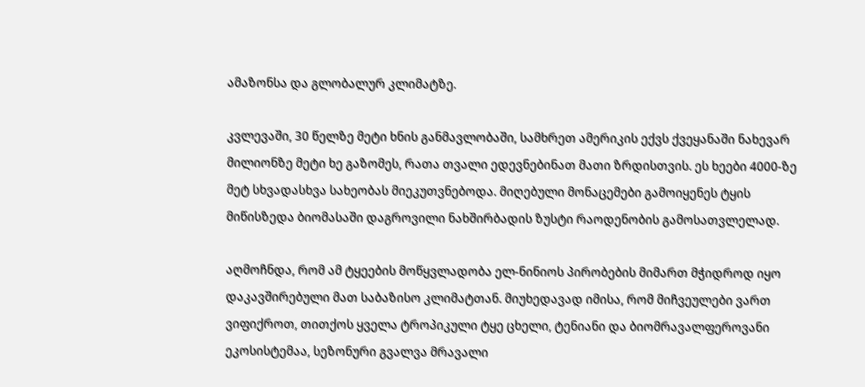ამაზონსა და გლობალურ კლიმატზე.

კვლევაში, 30 წელზე მეტი ხნის განმავლობაში, სამხრეთ ამერიკის ექვს ქვეყანაში ნახევარ მილიონზე მეტი ხე გაზომეს, რათა თვალი ედევნებინათ მათი ზრდისთვის. ეს ხეები 4000-ზე მეტ სხვადასხვა სახეობას მიეკუთვნებოდა. მიღებული მონაცემები გამოიყენეს ტყის მიწისზედა ბიომასაში დაგროვილი ნახშირბადის ზუსტი რაოდენობის გამოსათვლელად.

აღმოჩნდა, რომ ამ ტყეების მოწყვლადობა ელ-ნინიოს პირობების მიმართ მჭიდროდ იყო დაკავშირებული მათ საბაზისო კლიმატთან. მიუხედავად იმისა, რომ მიჩვეულები ვართ ვიფიქროთ, თითქოს ყველა ტროპიკული ტყე ცხელი, ტენიანი და ბიომრავალფეროვანი ეკოსისტემაა, სეზონური გვალვა მრავალი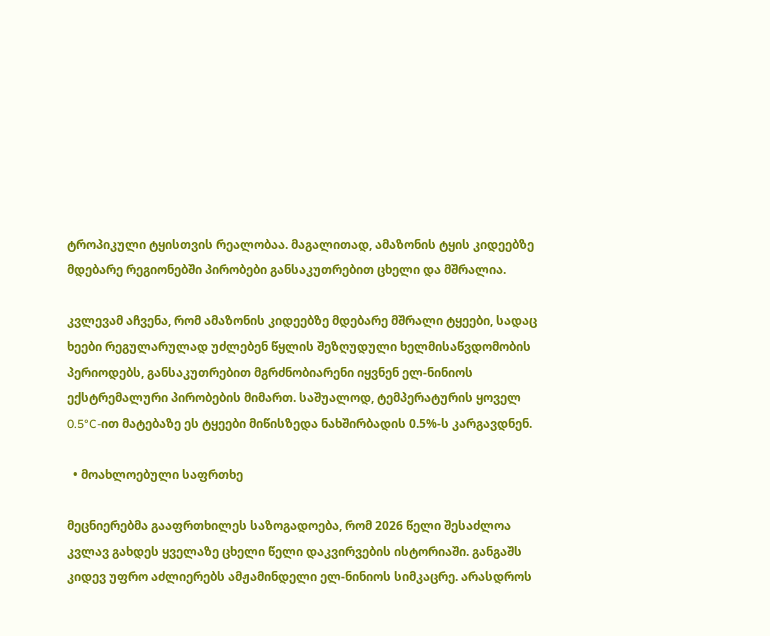ტროპიკული ტყისთვის რეალობაა. მაგალითად, ამაზონის ტყის კიდეებზე მდებარე რეგიონებში პირობები განსაკუთრებით ცხელი და მშრალია.

კვლევამ აჩვენა, რომ ამაზონის კიდეებზე მდებარე მშრალი ტყეები, სადაც ხეები რეგულარულად უძლებენ წყლის შეზღუდული ხელმისაწვდომობის პერიოდებს, განსაკუთრებით მგრძნობიარენი იყვნენ ელ-ნინიოს ექსტრემალური პირობების მიმართ. საშუალოდ, ტემპერატურის ყოველ 0.5°C-ით მატებაზე ეს ტყეები მიწისზედა ნახშირბადის 0.5%-ს კარგავდნენ.

  • მოახლოებული საფრთხე

მეცნიერებმა გააფრთხილეს საზოგადოება, რომ 2026 წელი შესაძლოა კვლავ გახდეს ყველაზე ცხელი წელი დაკვირვების ისტორიაში. განგაშს კიდევ უფრო აძლიერებს ამჟამინდელი ელ-ნინიოს სიმკაცრე. არასდროს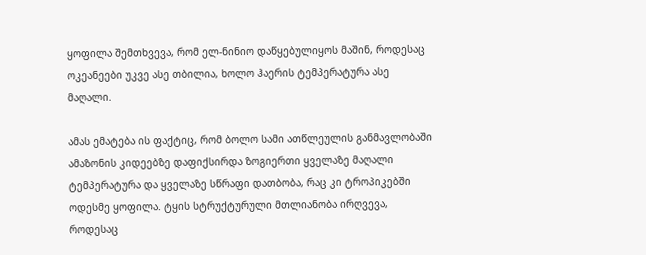ყოფილა შემთხვევა, რომ ელ-ნინიო დაწყებულიყოს მაშინ, როდესაც ოკეანეები უკვე ასე თბილია, ხოლო ჰაერის ტემპერატურა ასე მაღალი.

ამას ემატება ის ფაქტიც, რომ ბოლო სამი ათწლეულის განმავლობაში ამაზონის კიდეებზე დაფიქსირდა ზოგიერთი ყველაზე მაღალი ტემპერატურა და ყველაზე სწრაფი დათბობა, რაც კი ტროპიკებში ოდესმე ყოფილა. ტყის სტრუქტურული მთლიანობა ირღვევა, როდესაც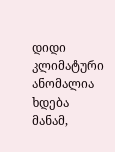დიდი კლიმატური ანომალია ხდება მანამ,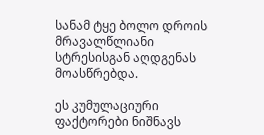სანამ ტყე ბოლო დროის მრავალწლიანი სტრესისგან აღდგენას მოასწრებდა.

ეს კუმულაციური ფაქტორები ნიშნავს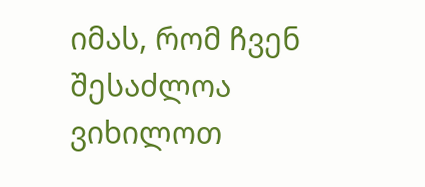იმას, რომ ჩვენ შესაძლოა ვიხილოთ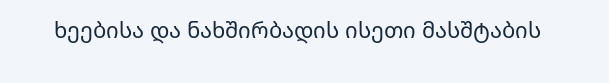ხეებისა და ნახშირბადის ისეთი მასშტაბის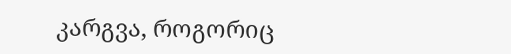კარგვა, როგორიც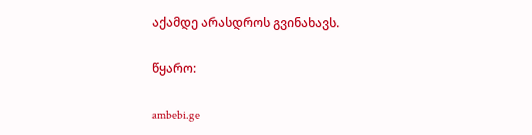აქამდე არასდროს გვინახავს.

წყარო:

ambebi.ge